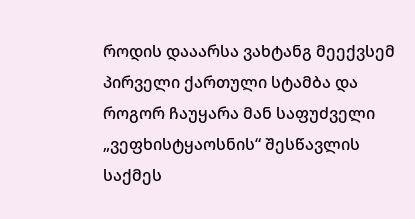როდის დააარსა ვახტანგ მეექვსემ პირველი ქართული სტამბა და როგორ ჩაუყარა მან საფუძველი „ვეფხისტყაოსნის“ შესწავლის საქმეს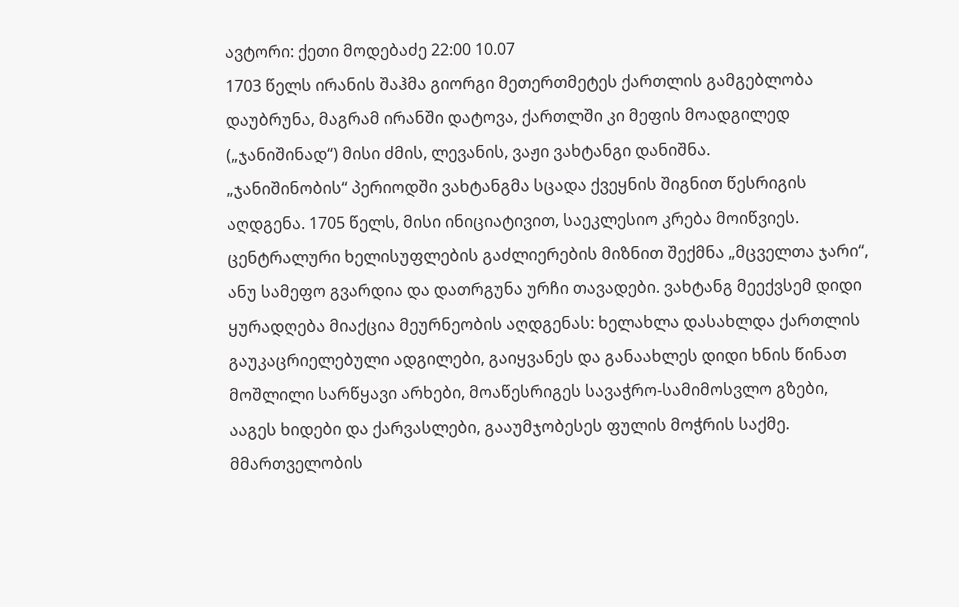ავტორი: ქეთი მოდებაძე 22:00 10.07
1703 წელს ირანის შაჰმა გიორგი მეთერთმეტეს ქართლის გამგებლობა დაუბრუნა, მაგრამ ირანში დატოვა, ქართლში კი მეფის მოადგილედ („ჯანიშინად“) მისი ძმის, ლევანის, ვაჟი ვახტანგი დანიშნა.
„ჯანიშინობის“ პერიოდში ვახტანგმა სცადა ქვეყნის შიგნით წესრიგის აღდგენა. 1705 წელს, მისი ინიციატივით, საეკლესიო კრება მოიწვიეს. ცენტრალური ხელისუფლების გაძლიერების მიზნით შექმნა „მცველთა ჯარი“, ანუ სამეფო გვარდია და დათრგუნა ურჩი თავადები. ვახტანგ მეექვსემ დიდი ყურადღება მიაქცია მეურნეობის აღდგენას: ხელახლა დასახლდა ქართლის გაუკაცრიელებული ადგილები, გაიყვანეს და განაახლეს დიდი ხნის წინათ მოშლილი სარწყავი არხები, მოაწესრიგეს სავაჭრო-სამიმოსვლო გზები, ააგეს ხიდები და ქარვასლები, გააუმჯობესეს ფულის მოჭრის საქმე.
მმართველობის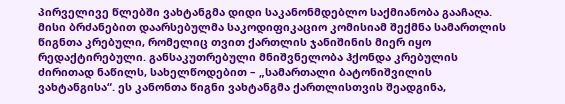პირველივე წლებში ვახტანგმა დიდი საკანონმდებლო საქმიანობა გააჩაღა. მისი ბრძანებით დაარსებულმა საკოდიფიკაციო კომისიამ შექმნა სამართლის წიგნთა კრებული, რომელიც თვით ქართლის ჯანიშინის მიერ იყო რედაქტირებული. განსაკუთრებული მნიშვნელობა ჰქონდა კრებულის ძირითად ნაწილს, სახელწოდებით – „სამართალი ბატონიშვილის ვახტანგისა“. ეს კანონთა წიგნი ვახტანგმა ქართლისთვის შეადგინა,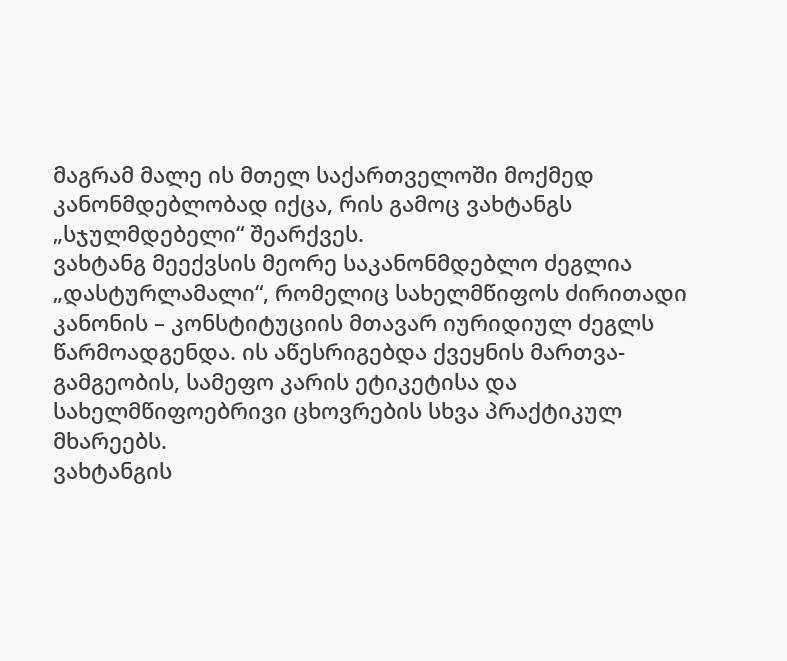მაგრამ მალე ის მთელ საქართველოში მოქმედ კანონმდებლობად იქცა, რის გამოც ვახტანგს „სჯულმდებელი“ შეარქვეს.
ვახტანგ მეექვსის მეორე საკანონმდებლო ძეგლია „დასტურლამალი“, რომელიც სახელმწიფოს ძირითადი კანონის – კონსტიტუციის მთავარ იურიდიულ ძეგლს წარმოადგენდა. ის აწესრიგებდა ქვეყნის მართვა-გამგეობის, სამეფო კარის ეტიკეტისა და სახელმწიფოებრივი ცხოვრების სხვა პრაქტიკულ მხარეებს.
ვახტანგის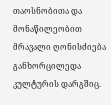თაოსნობითა და მონაწილეობით მრავალი ღონისძიება განხორცილედა კულტურის დარგშიც.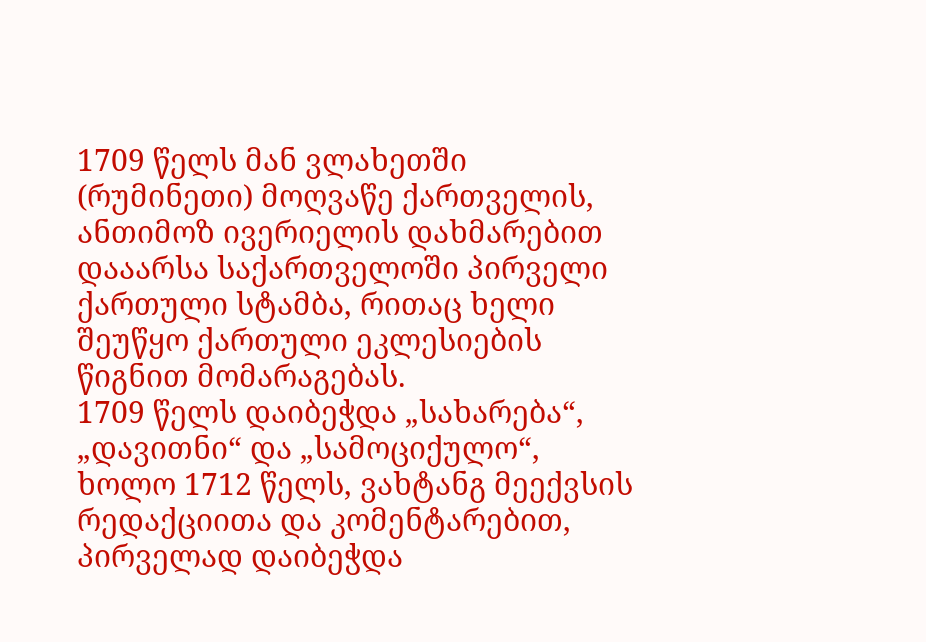1709 წელს მან ვლახეთში (რუმინეთი) მოღვაწე ქართველის, ანთიმოზ ივერიელის დახმარებით დააარსა საქართველოში პირველი ქართული სტამბა, რითაც ხელი შეუწყო ქართული ეკლესიების წიგნით მომარაგებას.
1709 წელს დაიბეჭდა „სახარება“, „დავითნი“ და „სამოციქულო“, ხოლო 1712 წელს, ვახტანგ მეექვსის რედაქციითა და კომენტარებით, პირველად დაიბეჭდა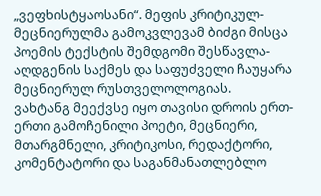„ვეფხისტყაოსანი“. მეფის კრიტიკულ-მეცნიერულმა გამოკვლევამ ბიძგი მისცა პოემის ტექსტის შემდგომი შესწავლა-აღდგენის საქმეს და საფუძველი ჩაუყარა მეცნიერულ რუსთველოლოგიას.
ვახტანგ მეექვსე იყო თავისი დროის ერთ-ერთი გამოჩენილი პოეტი, მეცნიერი, მთარგმნელი, კრიტიკოსი, რედაქტორი, კომენტატორი და საგანმანათლებლო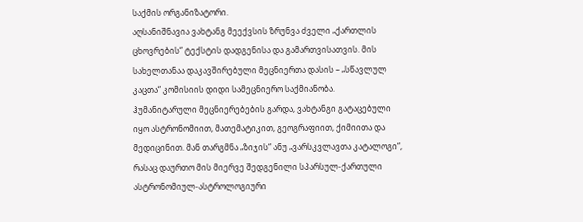საქმის ორგანიზატორი.
აღსანიშნავია ვახტანგ მეექვსის ზრუნვა ძველი „ქართლის ცხოვრების“ ტექსტის დადგენისა და გამართვისათვის. მის სახელთანაა დაკავშირებული მეცნიერთა დასის – „სწავლულ კაცთა“ კომისიის დიდი სამეცნიერო საქმიანობა.
ჰუმანიტარული მეცნიერებების გარდა, ვახტანგი გატაცებული იყო ასტრონომიით, მათემატიკით, გეოგრაფიით, ქიმიითა და მედიცინით. მან თარგმნა „ზიჯის“ ანუ „ვარსკვლავთა კატალოგი“, რასაც დაურთო მის მიერვე შედგენილი სპარსულ-ქართული ასტრონომიულ-ასტროლოგიური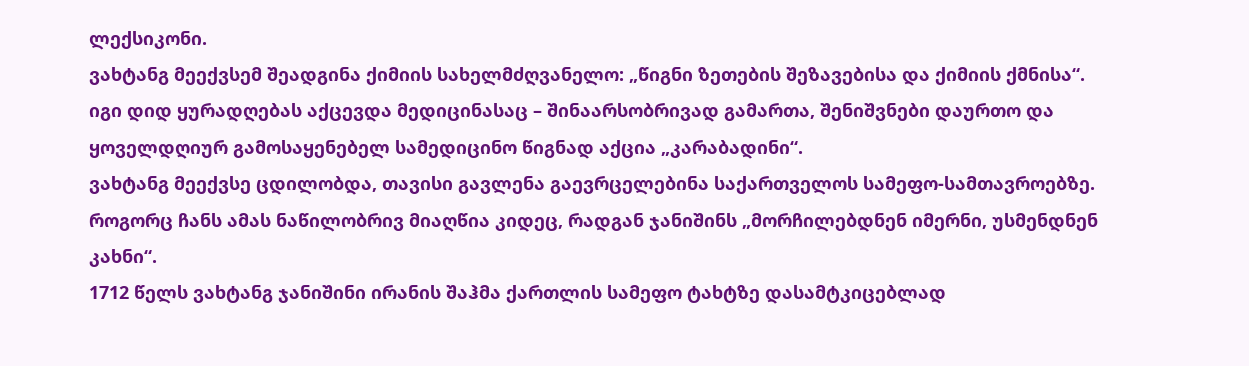ლექსიკონი.
ვახტანგ მეექვსემ შეადგინა ქიმიის სახელმძღვანელო: „წიგნი ზეთების შეზავებისა და ქიმიის ქმნისა“. იგი დიდ ყურადღებას აქცევდა მედიცინასაც – შინაარსობრივად გამართა, შენიშვნები დაურთო და ყოველდღიურ გამოსაყენებელ სამედიცინო წიგნად აქცია „კარაბადინი“.
ვახტანგ მეექვსე ცდილობდა, თავისი გავლენა გაევრცელებინა საქართველოს სამეფო-სამთავროებზე. როგორც ჩანს ამას ნაწილობრივ მიაღწია კიდეც, რადგან ჯანიშინს „მორჩილებდნენ იმერნი, უსმენდნენ კახნი“.
1712 წელს ვახტანგ ჯანიშინი ირანის შაჰმა ქართლის სამეფო ტახტზე დასამტკიცებლად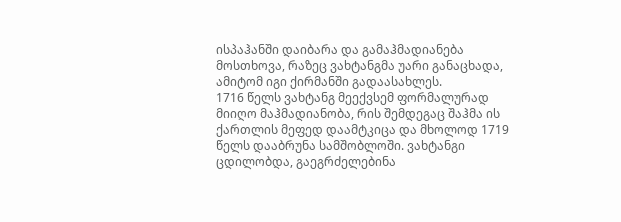ისპაჰანში დაიბარა და გამაჰმადიანება მოსთხოვა, რაზეც ვახტანგმა უარი განაცხადა, ამიტომ იგი ქირმანში გადაასახლეს.
1716 წელს ვახტანგ მეექვსემ ფორმალურად მიიღო მაჰმადიანობა, რის შემდეგაც შაჰმა ის ქართლის მეფედ დაამტკიცა და მხოლოდ 1719 წელს დააბრუნა სამშობლოში. ვახტანგი ცდილობდა, გაეგრძელებინა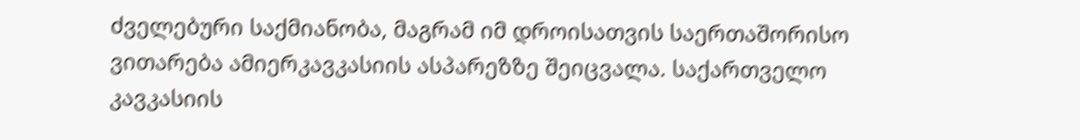ძველებური საქმიანობა, მაგრამ იმ დროისათვის საერთაშორისო ვითარება ამიერკავკასიის ასპარეზზე შეიცვალა. საქართველო კავკასიის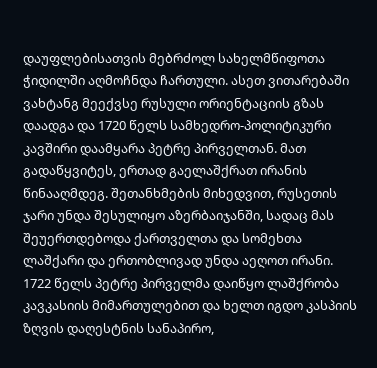დაუფლებისათვის მებრძოლ სახელმწიფოთა ჭიდილში აღმოჩნდა ჩართული. ასეთ ვითარებაში ვახტანგ მეექვსე რუსული ორიენტაციის გზას დაადგა და 1720 წელს სამხედრო-პოლიტიკური კავშირი დაამყარა პეტრე პირველთან. მათ გადაწყვიტეს, ერთად გაელაშქრათ ირანის წინააღმდეგ. შეთანხმების მიხედვით, რუსეთის ჯარი უნდა შესულიყო აზერბაიჯანში, სადაც მას შეუერთდებოდა ქართველთა და სომეხთა ლაშქარი და ერთობლივად უნდა აეღოთ ირანი. 1722 წელს პეტრე პირველმა დაიწყო ლაშქრობა კავკასიის მიმართულებით და ხელთ იგდო კასპიის ზღვის დაღესტნის სანაპირო,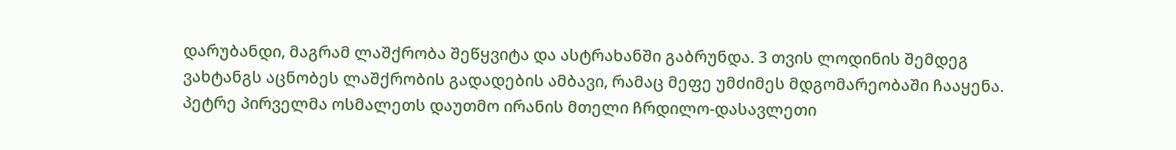დარუბანდი, მაგრამ ლაშქრობა შეწყვიტა და ასტრახანში გაბრუნდა. 3 თვის ლოდინის შემდეგ ვახტანგს აცნობეს ლაშქრობის გადადების ამბავი, რამაც მეფე უმძიმეს მდგომარეობაში ჩააყენა. პეტრე პირველმა ოსმალეთს დაუთმო ირანის მთელი ჩრდილო-დასავლეთი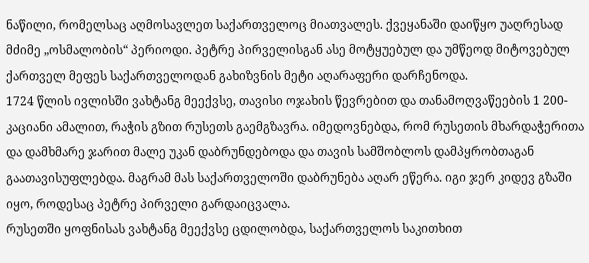ნაწილი, რომელსაც აღმოსავლეთ საქართველოც მიათვალეს. ქვეყანაში დაიწყო უაღრესად მძიმე „ოსმალობის“ პერიოდი. პეტრე პირველისგან ასე მოტყუებულ და უმწეოდ მიტოვებულ ქართველ მეფეს საქართველოდან გახიზვნის მეტი აღარაფერი დარჩენოდა.
1724 წლის ივლისში ვახტანგ მეექვსე, თავისი ოჯახის წევრებით და თანამოღვაწეების 1 200-კაციანი ამალით, რაჭის გზით რუსეთს გაემგზავრა. იმედოვნებდა, რომ რუსეთის მხარდაჭერითა და დამხმარე ჯარით მალე უკან დაბრუნდებოდა და თავის სამშობლოს დამპყრობთაგან გაათავისუფლებდა. მაგრამ მას საქართველოში დაბრუნება აღარ ეწერა. იგი ჯერ კიდევ გზაში იყო, როდესაც პეტრე პირველი გარდაიცვალა.
რუსეთში ყოფნისას ვახტანგ მეექვსე ცდილობდა, საქართველოს საკითხით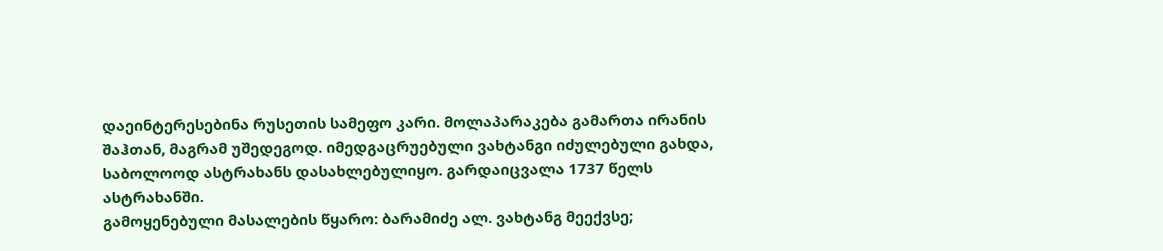დაეინტერესებინა რუსეთის სამეფო კარი. მოლაპარაკება გამართა ირანის შაჰთან, მაგრამ უშედეგოდ. იმედგაცრუებული ვახტანგი იძულებული გახდა, საბოლოოდ ასტრახანს დასახლებულიყო. გარდაიცვალა 1737 წელს ასტრახანში.
გამოყენებული მასალების წყარო: ბარამიძე ალ. ვახტანგ მეექვსე;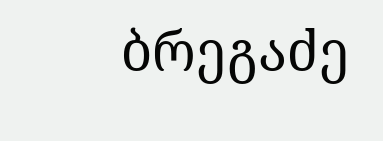ბრეგაძე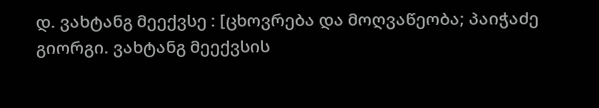დ. ვახტანგ მეექვსე : [ცხოვრება და მოღვაწეობა; პაიჭაძე გიორგი. ვახტანგ მეექვსის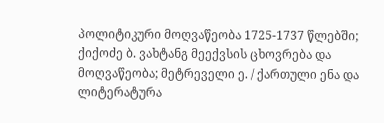პოლიტიკური მოღვაწეობა 1725-1737 წლებში; ქიქოძე ბ. ვახტანგ მეექვსის ცხოვრება და მოღვაწეობა; მეტრეველი ე. / ქართული ენა და ლიტერატურა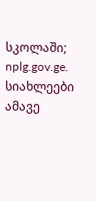სკოლაში; nplg.gov.ge.
სიახლეები ამავე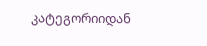კატეგორიიდან